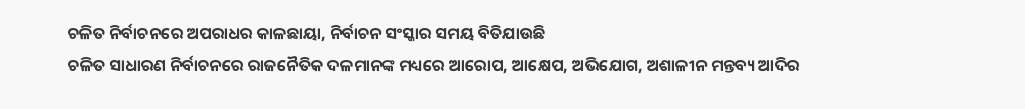ଚଳିତ ନିର୍ବାଚନରେ ଅପରାଧର କାଳଛାୟା, ନିର୍ବାଚନ ସଂସ୍କାର ସମୟ ବିତିଯାଉଛି
ଚଳିତ ସାଧାରଣ ନିର୍ବାଚନରେ ରାଜନୈତିକ ଦଳମାନଙ୍କ ମଧ୍ୟରେ ଆରୋପ, ଆକ୍ଷେପ, ଅଭିଯୋଗ, ଅଶାଳୀନ ମନ୍ତବ୍ୟ ଆଦିର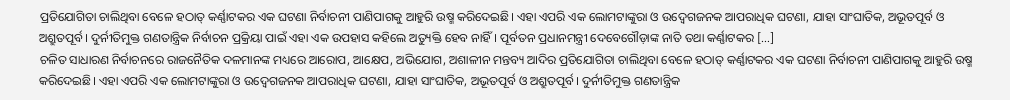ପ୍ରତିଯୋଗିତା ଚାଲିଥିବା ବେଳେ ହଠାତ୍ କର୍ଣ୍ଣାଟକର ଏକ ଘଟଣା ନିର୍ବାଚନୀ ପାଣିପାଗକୁ ଆହୁରି ଉଷ୍ମ କରିଦେଇଛି। ଏହା ଏପରି ଏକ ଲୋମଟାଙ୍କୁରା ଓ ଉଦ୍ବେଗଜନକ ଆପରାଧିକ ଘଟଣା, ଯାହା ସାଂଘାତିକ, ଅଭୂତପୂର୍ବ ଓ ଅଶ୍ରୁତପୂର୍ବ। ଦୁର୍ନୀତିମୁକ୍ତ ଗଣତାନ୍ତ୍ରିକ ନିର୍ବାଚନ ପ୍ରକ୍ରିୟା ପାଇଁ ଏହା ଏକ ଉପହାସ କହିଲେ ଅତ୍ୟୁକ୍ତି ହେବ ନାହିଁ। ପୂର୍ବତନ ପ୍ରଧାନମନ୍ତ୍ରୀ ଦେବେଗୌଡ଼ାଙ୍କ ନାତି ତଥା କର୍ଣ୍ଣାଟକର […]
ଚଳିତ ସାଧାରଣ ନିର୍ବାଚନରେ ରାଜନୈତିକ ଦଳମାନଙ୍କ ମଧ୍ୟରେ ଆରୋପ, ଆକ୍ଷେପ, ଅଭିଯୋଗ, ଅଶାଳୀନ ମନ୍ତବ୍ୟ ଆଦିର ପ୍ରତିଯୋଗିତା ଚାଲିଥିବା ବେଳେ ହଠାତ୍ କର୍ଣ୍ଣାଟକର ଏକ ଘଟଣା ନିର୍ବାଚନୀ ପାଣିପାଗକୁ ଆହୁରି ଉଷ୍ମ କରିଦେଇଛି। ଏହା ଏପରି ଏକ ଲୋମଟାଙ୍କୁରା ଓ ଉଦ୍ବେଗଜନକ ଆପରାଧିକ ଘଟଣା, ଯାହା ସାଂଘାତିକ, ଅଭୂତପୂର୍ବ ଓ ଅଶ୍ରୁତପୂର୍ବ। ଦୁର୍ନୀତିମୁକ୍ତ ଗଣତାନ୍ତ୍ରିକ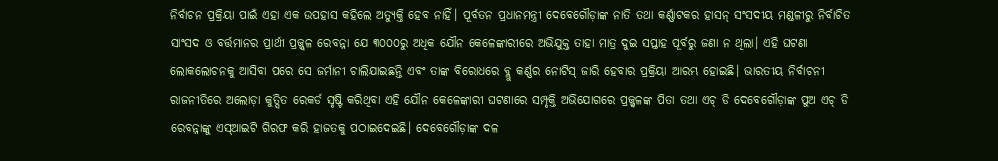ନିର୍ବାଚନ ପ୍ରକ୍ରିୟା ପାଇଁ ଏହା ଏକ ଉପହାସ କହିଲେ ଅତ୍ୟୁକ୍ତି ହେବ ନାହିଁ। ପୂର୍ବତନ ପ୍ରଧାନମନ୍ତ୍ରୀ ଦେବେଗୌଡ଼ାଙ୍କ ନାତି ତଥା କର୍ଣ୍ଣାଟକର ହାସନ୍ ସଂସଦୀୟ ମଣ୍ଡଳୀରୁ ନିର୍ବାଚିତ ସାଂସଦ ଓ ବର୍ତ୍ତମାନର ପ୍ରାର୍ଥୀ ପ୍ରଜ୍ଜ୍ୱଳ ରେବନ୍ନା ଯେ ୩୦୦୦ରୁ ଅଧିକ ଯୌନ କେଳେଙ୍କାରୀରେ ଅଭିଯୁକ୍ତ ତାହା ମାତ୍ର ଦୁଇ ସପ୍ତାହ ପୂର୍ବରୁ ଜଣା ନ ଥିଲା। ଏହି ଘଟଣା ଲୋକଲୋଚନକୁ ଆସିବା ପରେ ସେ ଜର୍ମାନୀ ଚାଲିଯାଇଛନ୍ତି ଏବଂ ତାଙ୍କ ବିରୋଧରେ ବ୍ଲୁ କର୍ଣ୍ଣର ନୋଟିସ୍ ଜାରି ହେବାର ପ୍ରକ୍ରିୟା ଆରମ୍ଭ ହୋଇଛି। ଭାରତୀୟ ନିର୍ବାଚନୀ ରାଜନୀତିରେ ଅଲୋଡ଼ା କୁତ୍ସିତ ରେକର୍ଡ ସୃଷ୍ଟି କରିଥିବା ଏହି ଯୌନ କେଳେଙ୍କାରୀ ଘଟଣାରେ ସମ୍ପୃକ୍ତି ଅଭିଯୋଗରେ ପ୍ରଜ୍ଜ୍ୱଳଙ୍କ ପିତା ତଥା ଏଚ୍ ଡି ଦେବେଗୌଡ଼ାଙ୍କ ପୁଅ ଏଚ୍ ଡି ରେବନ୍ନାଙ୍କୁ ଏସ୍ଆଇଟି ଗିରଫ କରି ହାଜତକୁ ପଠାଇଦେଇଛି। ଦେବେଗୌଡ଼ାଙ୍କ ଦଳ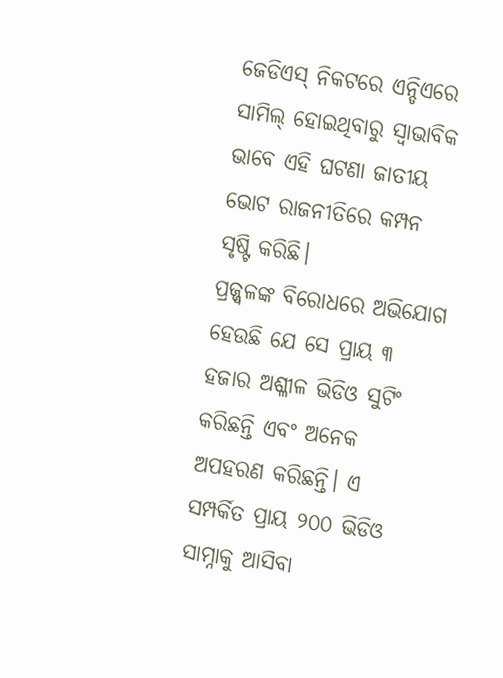ଜେଡିଏସ୍ ନିକଟରେ ଏନ୍ଡିଏରେ ସାମିଲ୍ ହୋଇଥିବାରୁ ସ୍ୱାଭାବିକ ଭାବେ ଏହି ଘଟଣା ଜାତୀୟ ଭୋଟ ରାଜନୀତିରେ କମ୍ପନ ସୃଷ୍ଟି କରିଛି।
ପ୍ରଜ୍ଜ୍ୱଳଙ୍କ ବିରୋଧରେ ଅଭିଯୋଗ ହେଉଛି ଯେ ସେ ପ୍ରାୟ ୩ ହଜାର ଅଶ୍ଳୀଳ ଭିଡିଓ ସୁଟିଂ କରିଛନ୍ତି ଏବଂ ଅନେକ ଅପହରଣ କରିଛନ୍ତି। ଏ ସମ୍ପର୍କିତ ପ୍ରାୟ ୨୦୦ ଭିଡିଓ ସାମ୍ନାକୁ ଆସିବା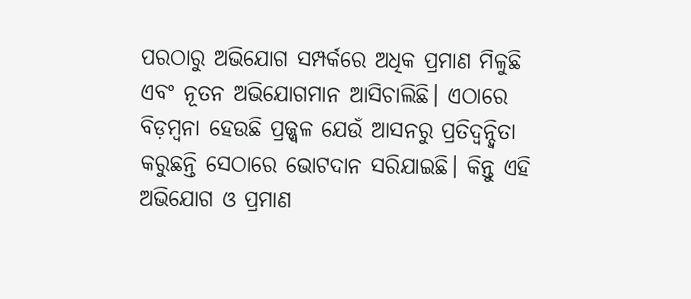ପରଠାରୁ ଅଭିଯୋଗ ସମ୍ପର୍କରେ ଅଧିକ ପ୍ରମାଣ ମିଳୁଛି ଏବଂ ନୂତନ ଅଭିଯୋଗମାନ ଆସିଚାଲିଛି। ଏଠାରେ ବିଡ଼ମ୍ବନା ହେଉଛି ପ୍ରଜ୍ଜ୍ୱଳ ଯେଉଁ ଆସନରୁ ପ୍ରତିଦ୍ୱନ୍ଦ୍ୱିତା କରୁଛନ୍ତି ସେଠାରେ ଭୋଟଦାନ ସରିଯାଇଛି। କିନ୍ତୁ ଏହି ଅଭିଯୋଗ ଓ ପ୍ରମାଣ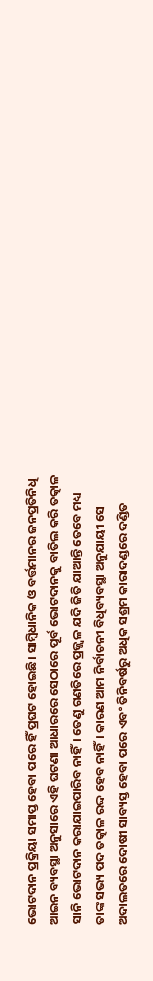ଭୋଟଦାନ ପ୍ରକ୍ରିୟା ସମାପ୍ତ ହେବା ପରେ ହିଁ ପ୍ରଘଟ ହୋଇଛି। ସାମ୍ବିଧାନିକ ଓ ବର୍ତ୍ତମାନର ଜନପ୍ରତିନିଧି ଆଇନ ବ୍ୟବସ୍ଥା ଅନୁସାରେ ଏହି ଘଟଣା ଆଧାରରେ ସେଠାରେ ପୂର୍ବ ଭୋଟଦାନକୁ ବାତିଲ କରି ତତ୍କାଳ ସାନି ଭୋଟଦାନ କରାଯାଇପାରିବ ନାହିଁ। ତେଣୁ ଗଣତିରେ ପ୍ରଜ୍ଜ୍ୱଳ ଯଦି ଜିତି ଯାଆନ୍ତି ତେବେ ମଧ୍ୟ ତାଙ୍କ ସଭ୍ୟ ପଦ ତତ୍କାଳ ରଦ୍ଦ ହେବ ନାହିଁ। କାରଣ ଆମ ନିର୍ବାଚନୀ ବିଧିବ୍ୟବସ୍ଥା ଅନୁଯାୟୀ ସେ ଅଦାଲତରେ ଦୋଷୀ ସାବ୍ୟସ୍ତ ହେବା ପରେ ଏବଂ ତିନିବର୍ଷରୁ ଅଧିକ ସଶ୍ରମ କାରାଦଣ୍ଡରେ ଦଣ୍ଡିତ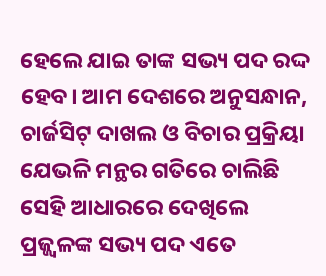ହେଲେ ଯାଇ ତାଙ୍କ ସଭ୍ୟ ପଦ ରଦ୍ଦ ହେବ। ଆମ ଦେଶରେ ଅନୁସନ୍ଧାନ, ଚାର୍ଜସିଟ୍ ଦାଖଲ ଓ ବିଚାର ପ୍ରକ୍ରିୟା ଯେଭଳି ମନ୍ଥର ଗତିରେ ଚାଲିଛି ସେହି ଆଧାରରେ ଦେଖିଲେ ପ୍ରଜ୍ଜ୍ୱଳଙ୍କ ସଭ୍ୟ ପଦ ଏତେ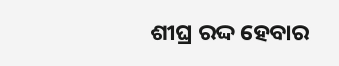ଶୀଘ୍ର ରଦ୍ଦ ହେବାର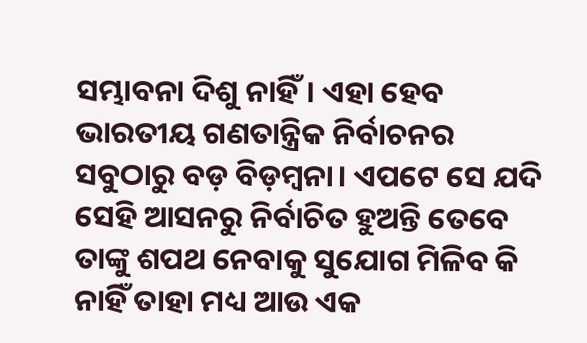ସମ୍ଭାବନା ଦିଶୁ ନାହିଁ। ଏହା ହେବ ଭାରତୀୟ ଗଣତାନ୍ତ୍ରିକ ନିର୍ବାଚନର ସବୁଠାରୁ ବଡ଼ ବିଡ଼ମ୍ବନା। ଏପଟେ ସେ ଯଦି ସେହି ଆସନରୁ ନିର୍ବାଚିତ ହୁଅନ୍ତି ତେବେ ତାଙ୍କୁ ଶପଥ ନେବାକୁ ସୁଯୋଗ ମିଳିବ କି ନାହିଁ ତାହା ମଧ୍ୟ ଆଉ ଏକ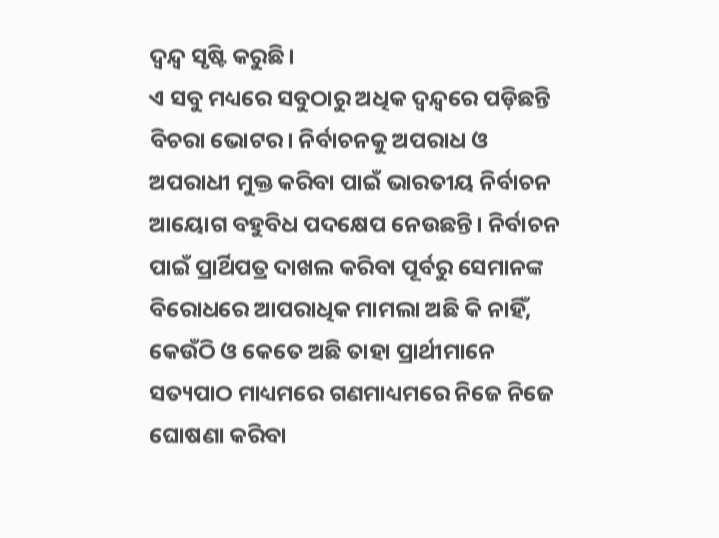ଦ୍ୱନ୍ଦ୍ୱ ସୃଷ୍ଟି କରୁଛି।
ଏ ସବୁ ମଧ୍ୟରେ ସବୁଠାରୁ ଅଧିକ ଦ୍ୱନ୍ଦ୍ୱରେ ପଡ଼ିଛନ୍ତି ବିଚରା ଭୋଟର। ନିର୍ବାଚନକୁ ଅପରାଧ ଓ ଅପରାଧୀ ମୁକ୍ତ କରିବା ପାଇଁ ଭାରତୀୟ ନିର୍ବାଚନ ଆୟୋଗ ବହୁବିଧ ପଦକ୍ଷେପ ନେଉଛନ୍ତି। ନିର୍ବାଚନ ପାଇଁ ପ୍ରାର୍ଥିପତ୍ର ଦାଖଲ କରିବା ପୂର୍ବରୁ ସେମାନଙ୍କ ବିରୋଧରେ ଆପରାଧିକ ମାମଲା ଅଛି କି ନାହିଁ, କେଉଁଠି ଓ କେତେ ଅଛି ତାହା ପ୍ରାର୍ଥୀମାନେ ସତ୍ୟପାଠ ମାଧ୍ୟମରେ ଗଣମାଧ୍ୟମରେ ନିଜେ ନିଜେ ଘୋଷଣା କରିବା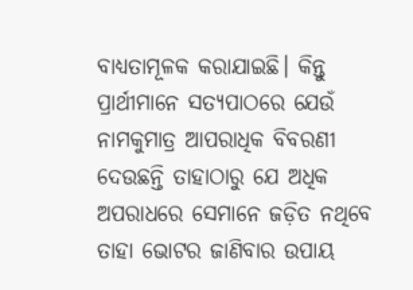ବାଧ୍ୟତାମୂଳକ କରାଯାଇଛି। କିନ୍ତୁ ପ୍ରାର୍ଥୀମାନେ ସତ୍ୟପାଠରେ ଯେଉଁ ନାମକୁମାତ୍ର ଆପରାଧିକ ବିବରଣୀ ଦେଉଛନ୍ତି ତାହାଠାରୁ ଯେ ଅଧିକ ଅପରାଧରେ ସେମାନେ ଜଡ଼ିତ ନଥିବେ ତାହା ଭୋଟର ଜାଣିବାର ଉପାୟ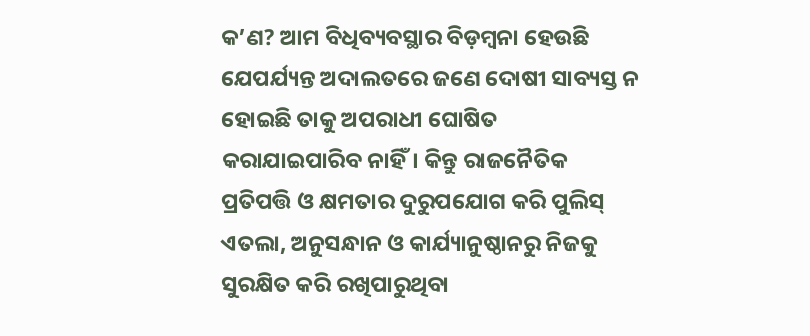କ’ଣ? ଆମ ବିଧିବ୍ୟବସ୍ଥାର ବିଡ଼ମ୍ବନା ହେଉଛି ଯେପର୍ଯ୍ୟନ୍ତ ଅଦାଲତରେ ଜଣେ ଦୋଷୀ ସାବ୍ୟସ୍ତ ନ ହୋଇଛି ତାକୁ ଅପରାଧୀ ଘୋଷିତ କରାଯାଇପାରିବ ନାହିଁ। କିନ୍ତୁ ରାଜନୈତିକ ପ୍ରତିପତ୍ତି ଓ କ୍ଷମତାର ଦୁରୁପଯୋଗ କରି ପୁଲିସ୍ ଏତଲା, ଅନୁସନ୍ଧାନ ଓ କାର୍ଯ୍ୟାନୁଷ୍ଠାନରୁ ନିଜକୁ ସୁରକ୍ଷିତ କରି ରଖିପାରୁଥିବା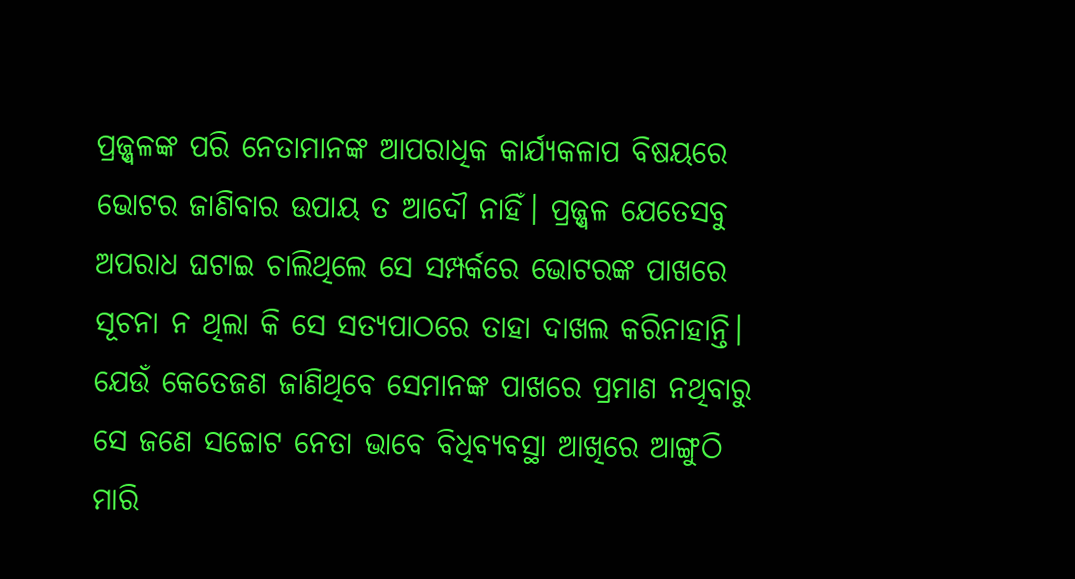ପ୍ରଜ୍ଜ୍ୱଳଙ୍କ ପରି ନେତାମାନଙ୍କ ଆପରାଧିକ କାର୍ଯ୍ୟକଳାପ ବିଷୟରେ ଭୋଟର ଜାଣିବାର ଉପାୟ ତ ଆଦୌ ନାହିଁ। ପ୍ରଜ୍ଜ୍ୱଳ ଯେତେସବୁ ଅପରାଧ ଘଟାଇ ଚାଲିଥିଲେ ସେ ସମ୍ପର୍କରେ ଭୋଟରଙ୍କ ପାଖରେ ସୂଚନା ନ ଥିଲା କି ସେ ସତ୍ୟପାଠରେ ତାହା ଦାଖଲ କରିନାହାନ୍ତି। ଯେଉଁ କେତେଜଣ ଜାଣିଥିବେ ସେମାନଙ୍କ ପାଖରେ ପ୍ରମାଣ ନଥିବାରୁ ସେ ଜଣେ ସଚ୍ଚୋଟ ନେତା ଭାବେ ବିଧିବ୍ୟବସ୍ଥା ଆଖିରେ ଆଙ୍ଗୁଠି ମାରି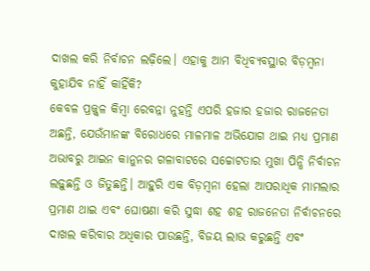ଦାଖଲ କରି ନିର୍ବାଚନ ଲଢ଼ିଲେ। ଏହାକୁ ଆମ ବିଧିବ୍ୟବସ୍ଥାର ବିଡ଼ମ୍ବନା କୁହାଯିବ ନାହିଁ କାହିଁକି?
କେବଳ ପ୍ରଜ୍ଜ୍ୱଳ କିମ୍ବା ରେବନ୍ନା ନୁହନ୍ତି ଏପରି ହଜାର ହଜାର ରାଜନେତା ଅଛନ୍ତି, ଯେଉଁମାନଙ୍କ ବିରୋଧରେ ମାଳମାଳ ଅଭିଯୋଗ ଥାଇ ମଧ୍ୟ ପ୍ରମାଣ ଅଭାବରୁ ଆଇନ କାନୁନର ଗଳାବାଟରେ ସଚ୍ଚୋଟତାର ମୁଖା ପିନ୍ଧି ନିର୍ବାଚନ ଲଢ଼ୁଛନ୍ତି ଓ ଜିତୁଛନ୍ତି। ଆହୁରି ଏକ ବିଡ଼ମ୍ବନା ହେଲା ଆପରାଧିକ ମାମଲାର ପ୍ରମାଣ ଥାଇ ଏବଂ ଘୋଷଣା କରି ସୁଦ୍ଧା ଶହ ଶହ ରାଜନେତା ନିର୍ବାଚନରେ ଦାଖଲ କରିବାର ଅଧିକାର ପାଉଛନ୍ତି, ବିଜୟ ଲାଭ କରୁଛନ୍ତି ଏବଂ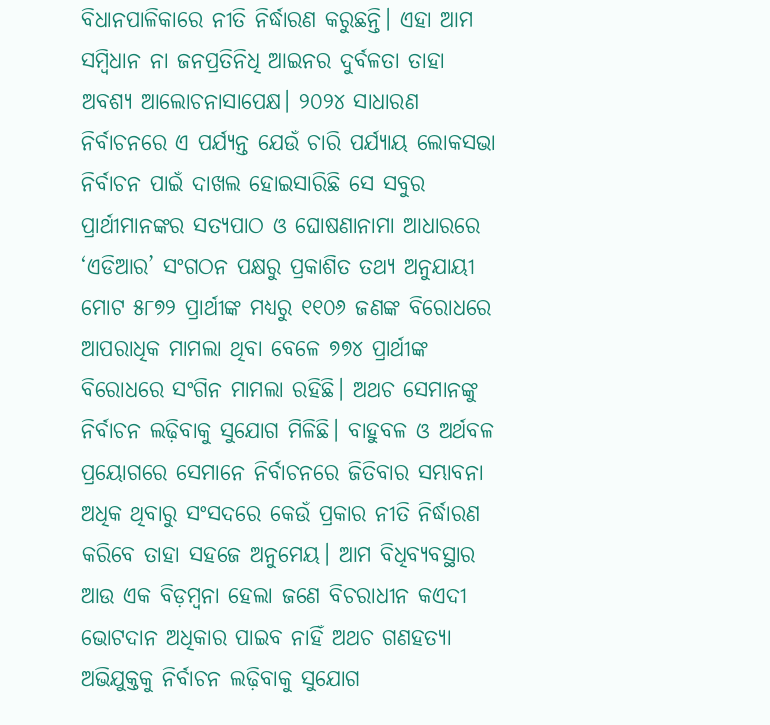ବିଧାନପାଳିକାରେ ନୀତି ନିର୍ଦ୍ଧାରଣ କରୁଛନ୍ତି। ଏହା ଆମ ସମ୍ବିଧାନ ନା ଜନପ୍ରତିନିଧି ଆଇନର ଦୁର୍ବଳତା ତାହା ଅବଶ୍ୟ ଆଲୋଚନାସାପେକ୍ଷ। ୨୦୨୪ ସାଧାରଣ ନିର୍ବାଚନରେ ଏ ପର୍ଯ୍ୟନ୍ତ ଯେଉଁ ଚାରି ପର୍ଯ୍ୟାୟ ଲୋକସଭା ନିର୍ବାଚନ ପାଇଁ ଦାଖଲ ହୋଇସାରିଛି ସେ ସବୁର ପ୍ରାର୍ଥୀମାନଙ୍କର ସତ୍ୟପାଠ ଓ ଘୋଷଣାନାମା ଆଧାରରେ ‘ଏଡିଆର’ ସଂଗଠନ ପକ୍ଷରୁ ପ୍ରକାଶିତ ତଥ୍ୟ ଅନୁଯାୟୀ ମୋଟ ୫୮୭୨ ପ୍ରାର୍ଥୀଙ୍କ ମଧ୍ୟରୁ ୧୧୦୬ ଜଣଙ୍କ ବିରୋଧରେ ଆପରାଧିକ ମାମଲା ଥିବା ବେଳେ ୭୭୪ ପ୍ରାର୍ଥୀଙ୍କ ବିରୋଧରେ ସଂଗିନ ମାମଲା ରହିଛି। ଅଥଚ ସେମାନଙ୍କୁ ନିର୍ବାଚନ ଲଢ଼ିବାକୁ ସୁଯୋଗ ମିଳିଛି। ବାହୁବଳ ଓ ଅର୍ଥବଳ ପ୍ରୟୋଗରେ ସେମାନେ ନିର୍ବାଚନରେ ଜିତିବାର ସମ୍ଭାବନା ଅଧିକ ଥିବାରୁ ସଂସଦରେ କେଉଁ ପ୍ରକାର ନୀତି ନିର୍ଦ୍ଧାରଣ କରିବେ ତାହା ସହଜେ ଅନୁମେୟ। ଆମ ବିଧିବ୍ୟବସ୍ଥାର ଆଉ ଏକ ବିଡ଼ମ୍ବନା ହେଲା ଜଣେ ବିଚରାଧୀନ କଏଦୀ ଭୋଟଦାନ ଅଧିକାର ପାଇବ ନାହିଁ ଅଥଚ ଗଣହତ୍ୟା ଅଭିଯୁକ୍ତକୁ ନିର୍ବାଚନ ଲଢ଼ିବାକୁ ସୁଯୋଗ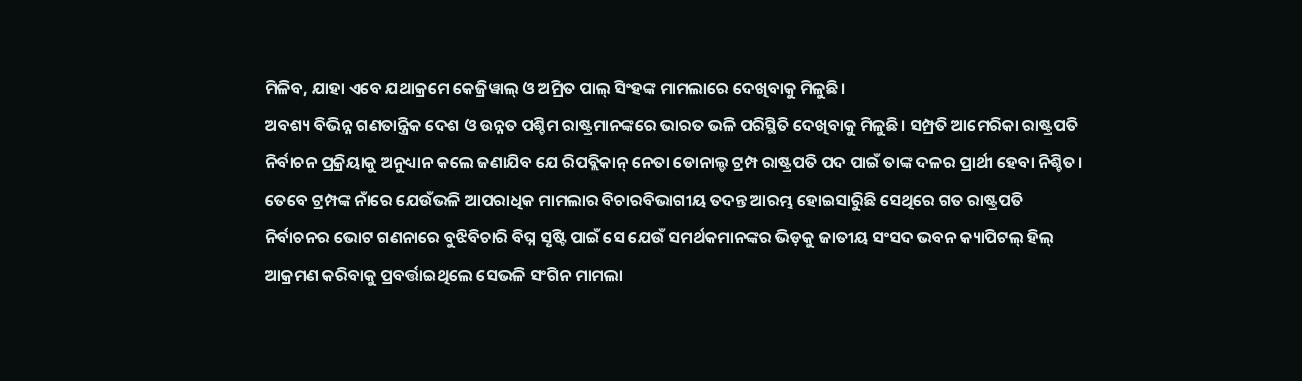ମିଳିବ, ଯାହା ଏବେ ଯଥାକ୍ରମେ କେଜ୍ରିୱାଲ୍ ଓ ଅମ୍ରିତ ପାଲ୍ ସିଂହଙ୍କ ମାମଲାରେ ଦେଖିବାକୁ ମିଳୁଛି।
ଅବଶ୍ୟ ବିଭିନ୍ନ ଗଣତାନ୍ତ୍ରିକ ଦେଶ ଓ ଉନ୍ନତ ପଶ୍ଚିମ ରାଷ୍ଟ୍ରମାନଙ୍କରେ ଭାରତ ଭଳି ପରିସ୍ଥିତି ଦେଖିବାକୁ ମିଳୁଛି। ସମ୍ପ୍ରତି ଆମେରିକା ରାଷ୍ଟ୍ରପତି ନିର୍ବାଚନ ପ୍ରକ୍ରିୟାକୁ ଅନୁଧ୍ୟାନ କଲେ ଜଣାଯିବ ଯେ ରିପବ୍ଲିକାନ୍ ନେତା ଡୋନାଲ୍ଡ ଟ୍ରମ୍ପ ରାଷ୍ଟ୍ରପତି ପଦ ପାଇଁ ତାଙ୍କ ଦଳର ପ୍ରାର୍ଥୀ ହେବା ନିଶ୍ଚିତ। ତେବେ ଟ୍ରମ୍ପଙ୍କ ନାଁରେ ଯେଉଁଭଳି ଆପରାଧିକ ମାମଲାର ବିଚାରବିଭାଗୀୟ ତଦନ୍ତ ଆରମ୍ଭ ହୋଇସାରୁିଛି ସେଥିରେ ଗତ ରାଷ୍ଟ୍ରପତି ନିର୍ବାଚନର ଭୋଟ ଗଣନାରେ ବୁଝିବିଚାରି ବିଘ୍ନ ସୃଷ୍ଟି ପାଇଁ ସେ ଯେଉଁ ସମର୍ଥକମାନଙ୍କର ଭିଡ଼କୁ ଜାତୀୟ ସଂସଦ ଭବନ କ୍ୟାପିଟଲ୍ ହିଲ୍ ଆକ୍ରମଣ କରିବାକୁ ପ୍ରବର୍ତ୍ତାଇଥିଲେ ସେଭଳି ସଂଗିନ ମାମଲା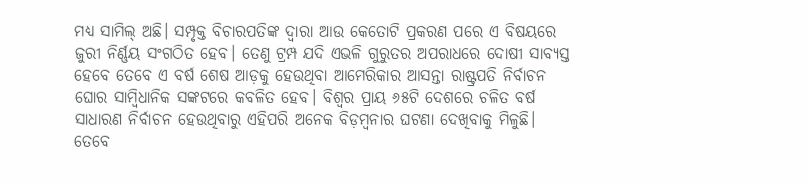ମଧ୍ୟ ସାମିଲ୍ ଅଛି। ସମ୍ପୃକ୍ତ ବିଚାରପତିଙ୍କ ଦ୍ୱାରା ଆଉ କେତୋଟି ପ୍ରକରଣ ପରେ ଏ ବିଷୟରେ ଜୁରୀ ନିର୍ଣ୍ଣୟ ସଂଗଠିତ ହେବ। ତେଣୁ ଟ୍ରମ୍ପ ଯଦି ଏଭଳି ଗୁରୁତର ଅପରାଧରେ ଦୋଷୀ ସାବ୍ୟସ୍ତ ହେବେ ତେବେ ଏ ବର୍ଷ ଶେଷ ଆଡ଼କୁ ହେଉଥିବା ଆମେରିକାର ଆସନ୍ତା ରାଷ୍ଟ୍ରପତି ନିର୍ବାଚନ ଘୋର ସାମ୍ବିଧାନିକ ସଙ୍କଟରେ କବଳିତ ହେବ। ବିଶ୍ୱର ପ୍ରାୟ ୬୫ଟି ଦେଶରେ ଚଳିତ ବର୍ଷ ସାଧାରଣ ନିର୍ବାଚନ ହେଉଥିବାରୁ ଏହିପରି ଅନେକ ବିଡ଼ମ୍ବନାର ଘଟଣା ଦେଖିବାକୁ ମିଳୁଛି। ତେବେ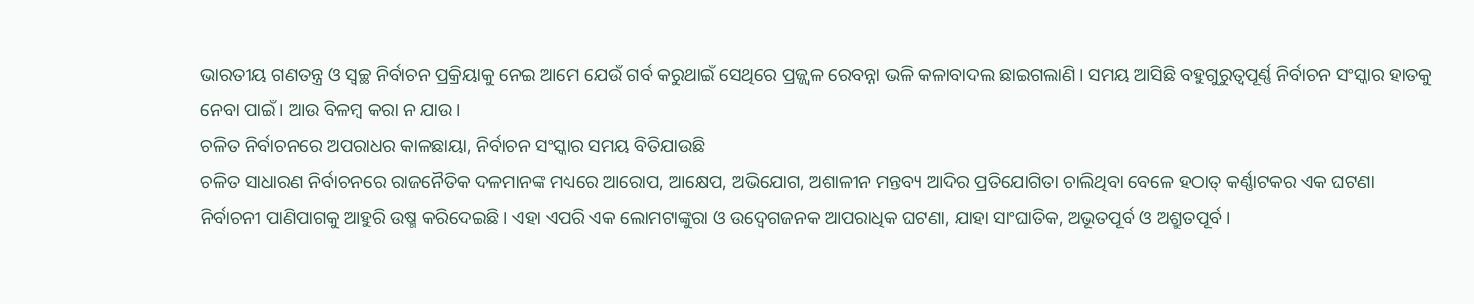ଭାରତୀୟ ଗଣତନ୍ତ୍ର ଓ ସ୍ୱଚ୍ଛ ନିର୍ବାଚନ ପ୍ରକ୍ରିୟାକୁ ନେଇ ଆମେ ଯେଉଁ ଗର୍ବ କରୁଥାଇଁ ସେଥିରେ ପ୍ରଜ୍ଜ୍ୱଳ ରେବନ୍ନା ଭଳି କଳାବାଦଲ ଛାଇଗଲାଣି। ସମୟ ଆସିଛି ବହୁଗୁରୁତ୍ୱପୂର୍ଣ୍ଣ ନିର୍ବାଚନ ସଂସ୍କାର ହାତକୁ ନେବା ପାଇଁ। ଆଉ ବିଳମ୍ବ କରା ନ ଯାଉ।
ଚଳିତ ନିର୍ବାଚନରେ ଅପରାଧର କାଳଛାୟା, ନିର୍ବାଚନ ସଂସ୍କାର ସମୟ ବିତିଯାଉଛି
ଚଳିତ ସାଧାରଣ ନିର୍ବାଚନରେ ରାଜନୈତିକ ଦଳମାନଙ୍କ ମଧ୍ୟରେ ଆରୋପ, ଆକ୍ଷେପ, ଅଭିଯୋଗ, ଅଶାଳୀନ ମନ୍ତବ୍ୟ ଆଦିର ପ୍ରତିଯୋଗିତା ଚାଲିଥିବା ବେଳେ ହଠାତ୍ କର୍ଣ୍ଣାଟକର ଏକ ଘଟଣା ନିର୍ବାଚନୀ ପାଣିପାଗକୁ ଆହୁରି ଉଷ୍ମ କରିଦେଇଛି। ଏହା ଏପରି ଏକ ଲୋମଟାଙ୍କୁରା ଓ ଉଦ୍ବେଗଜନକ ଆପରାଧିକ ଘଟଣା, ଯାହା ସାଂଘାତିକ, ଅଭୂତପୂର୍ବ ଓ ଅଶ୍ରୁତପୂର୍ବ।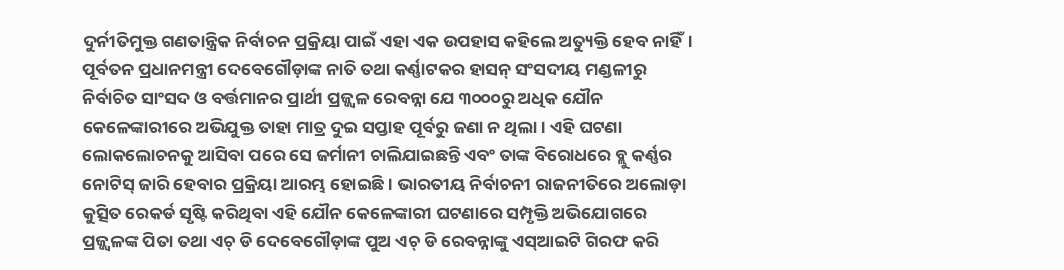ଦୁର୍ନୀତିମୁକ୍ତ ଗଣତାନ୍ତ୍ରିକ ନିର୍ବାଚନ ପ୍ରକ୍ରିୟା ପାଇଁ ଏହା ଏକ ଉପହାସ କହିଲେ ଅତ୍ୟୁକ୍ତି ହେବ ନାହିଁ। ପୂର୍ବତନ ପ୍ରଧାନମନ୍ତ୍ରୀ ଦେବେଗୌଡ଼ାଙ୍କ ନାତି ତଥା କର୍ଣ୍ଣାଟକର ହାସନ୍ ସଂସଦୀୟ ମଣ୍ଡଳୀରୁ ନିର୍ବାଚିତ ସାଂସଦ ଓ ବର୍ତ୍ତମାନର ପ୍ରାର୍ଥୀ ପ୍ରଜ୍ଜ୍ୱଳ ରେବନ୍ନା ଯେ ୩୦୦୦ରୁ ଅଧିକ ଯୌନ କେଳେଙ୍କାରୀରେ ଅଭିଯୁକ୍ତ ତାହା ମାତ୍ର ଦୁଇ ସପ୍ତାହ ପୂର୍ବରୁ ଜଣା ନ ଥିଲା। ଏହି ଘଟଣା ଲୋକଲୋଚନକୁ ଆସିବା ପରେ ସେ ଜର୍ମାନୀ ଚାଲିଯାଇଛନ୍ତି ଏବଂ ତାଙ୍କ ବିରୋଧରେ ବ୍ଲୁ କର୍ଣ୍ଣର ନୋଟିସ୍ ଜାରି ହେବାର ପ୍ରକ୍ରିୟା ଆରମ୍ଭ ହୋଇଛି। ଭାରତୀୟ ନିର୍ବାଚନୀ ରାଜନୀତିରେ ଅଲୋଡ଼ା କୁତ୍ସିତ ରେକର୍ଡ ସୃଷ୍ଟି କରିଥିବା ଏହି ଯୌନ କେଳେଙ୍କାରୀ ଘଟଣାରେ ସମ୍ପୃକ୍ତି ଅଭିଯୋଗରେ ପ୍ରଜ୍ଜ୍ୱଳଙ୍କ ପିତା ତଥା ଏଚ୍ ଡି ଦେବେଗୌଡ଼ାଙ୍କ ପୁଅ ଏଚ୍ ଡି ରେବନ୍ନାଙ୍କୁ ଏସ୍ଆଇଟି ଗିରଫ କରି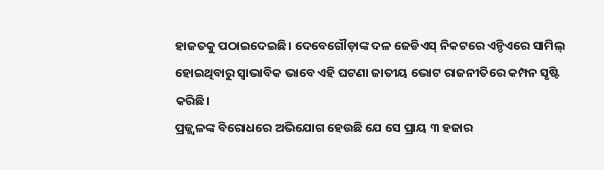ହାଜତକୁ ପଠାଇଦେଇଛି। ଦେବେଗୌଡ଼ାଙ୍କ ଦଳ ଜେଡିଏସ୍ ନିକଟରେ ଏନ୍ଡିଏରେ ସାମିଲ୍ ହୋଇଥିବାରୁ ସ୍ୱାଭାବିକ ଭାବେ ଏହି ଘଟଣା ଜାତୀୟ ଭୋଟ ରାଜନୀତିରେ କମ୍ପନ ସୃଷ୍ଟି କରିଛି।
ପ୍ରଜ୍ଜ୍ୱଳଙ୍କ ବିରୋଧରେ ଅଭିଯୋଗ ହେଉଛି ଯେ ସେ ପ୍ରାୟ ୩ ହଜାର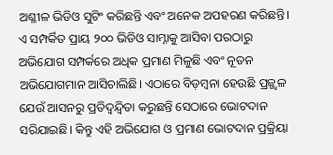ଅଶ୍ଳୀଳ ଭିଡିଓ ସୁଟିଂ କରିଛନ୍ତି ଏବଂ ଅନେକ ଅପହରଣ କରିଛନ୍ତି। ଏ ସମ୍ପର୍କିତ ପ୍ରାୟ ୨୦୦ ଭିଡିଓ ସାମ୍ନାକୁ ଆସିବା ପରଠାରୁ ଅଭିଯୋଗ ସମ୍ପର୍କରେ ଅଧିକ ପ୍ରମାଣ ମିଳୁଛି ଏବଂ ନୂତନ ଅଭିଯୋଗମାନ ଆସିଚାଲିଛି। ଏଠାରେ ବିଡ଼ମ୍ବନା ହେଉଛି ପ୍ରଜ୍ଜ୍ୱଳ ଯେଉଁ ଆସନରୁ ପ୍ରତିଦ୍ୱନ୍ଦ୍ୱିତା କରୁଛନ୍ତି ସେଠାରେ ଭୋଟଦାନ ସରିଯାଇଛି। କିନ୍ତୁ ଏହି ଅଭିଯୋଗ ଓ ପ୍ରମାଣ ଭୋଟଦାନ ପ୍ରକ୍ରିୟା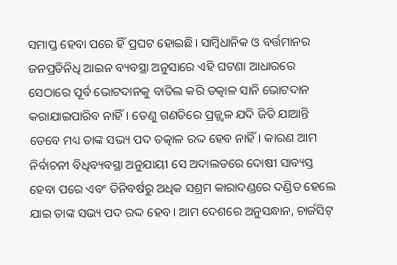ସମାପ୍ତ ହେବା ପରେ ହିଁ ପ୍ରଘଟ ହୋଇଛି। ସାମ୍ବିଧାନିକ ଓ ବର୍ତ୍ତମାନର ଜନପ୍ରତିନିଧି ଆଇନ ବ୍ୟବସ୍ଥା ଅନୁସାରେ ଏହି ଘଟଣା ଆଧାରରେ ସେଠାରେ ପୂର୍ବ ଭୋଟଦାନକୁ ବାତିଲ କରି ତତ୍କାଳ ସାନି ଭୋଟଦାନ କରାଯାଇପାରିବ ନାହିଁ। ତେଣୁ ଗଣତିରେ ପ୍ରଜ୍ଜ୍ୱଳ ଯଦି ଜିତି ଯାଆନ୍ତି ତେବେ ମଧ୍ୟ ତାଙ୍କ ସଭ୍ୟ ପଦ ତତ୍କାଳ ରଦ୍ଦ ହେବ ନାହିଁ। କାରଣ ଆମ ନିର୍ବାଚନୀ ବିଧିବ୍ୟବସ୍ଥା ଅନୁଯାୟୀ ସେ ଅଦାଲତରେ ଦୋଷୀ ସାବ୍ୟସ୍ତ ହେବା ପରେ ଏବଂ ତିନିବର୍ଷରୁ ଅଧିକ ସଶ୍ରମ କାରାଦଣ୍ଡରେ ଦଣ୍ଡିତ ହେଲେ ଯାଇ ତାଙ୍କ ସଭ୍ୟ ପଦ ରଦ୍ଦ ହେବ। ଆମ ଦେଶରେ ଅନୁସନ୍ଧାନ, ଚାର୍ଜସିଟ୍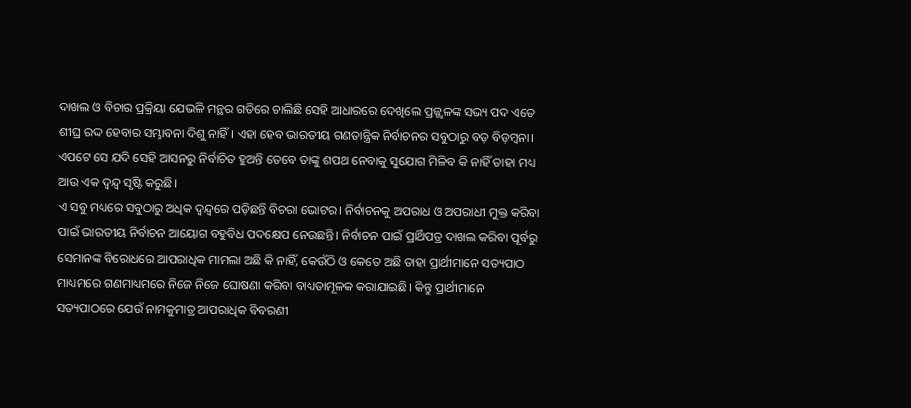ଦାଖଲ ଓ ବିଚାର ପ୍ରକ୍ରିୟା ଯେଭଳି ମନ୍ଥର ଗତିରେ ଚାଲିଛି ସେହି ଆଧାରରେ ଦେଖିଲେ ପ୍ରଜ୍ଜ୍ୱଳଙ୍କ ସଭ୍ୟ ପଦ ଏତେ ଶୀଘ୍ର ରଦ୍ଦ ହେବାର ସମ୍ଭାବନା ଦିଶୁ ନାହିଁ। ଏହା ହେବ ଭାରତୀୟ ଗଣତାନ୍ତ୍ରିକ ନିର୍ବାଚନର ସବୁଠାରୁ ବଡ଼ ବିଡ଼ମ୍ବନା। ଏପଟେ ସେ ଯଦି ସେହି ଆସନରୁ ନିର୍ବାଚିତ ହୁଅନ୍ତି ତେବେ ତାଙ୍କୁ ଶପଥ ନେବାକୁ ସୁଯୋଗ ମିଳିବ କି ନାହିଁ ତାହା ମଧ୍ୟ ଆଉ ଏକ ଦ୍ୱନ୍ଦ୍ୱ ସୃଷ୍ଟି କରୁଛି।
ଏ ସବୁ ମଧ୍ୟରେ ସବୁଠାରୁ ଅଧିକ ଦ୍ୱନ୍ଦ୍ୱରେ ପଡ଼ିଛନ୍ତି ବିଚରା ଭୋଟର। ନିର୍ବାଚନକୁ ଅପରାଧ ଓ ଅପରାଧୀ ମୁକ୍ତ କରିବା ପାଇଁ ଭାରତୀୟ ନିର୍ବାଚନ ଆୟୋଗ ବହୁବିଧ ପଦକ୍ଷେପ ନେଉଛନ୍ତି। ନିର୍ବାଚନ ପାଇଁ ପ୍ରାର୍ଥିପତ୍ର ଦାଖଲ କରିବା ପୂର୍ବରୁ ସେମାନଙ୍କ ବିରୋଧରେ ଆପରାଧିକ ମାମଲା ଅଛି କି ନାହିଁ, କେଉଁଠି ଓ କେତେ ଅଛି ତାହା ପ୍ରାର୍ଥୀମାନେ ସତ୍ୟପାଠ ମାଧ୍ୟମରେ ଗଣମାଧ୍ୟମରେ ନିଜେ ନିଜେ ଘୋଷଣା କରିବା ବାଧ୍ୟତାମୂଳକ କରାଯାଇଛି। କିନ୍ତୁ ପ୍ରାର୍ଥୀମାନେ ସତ୍ୟପାଠରେ ଯେଉଁ ନାମକୁମାତ୍ର ଆପରାଧିକ ବିବରଣୀ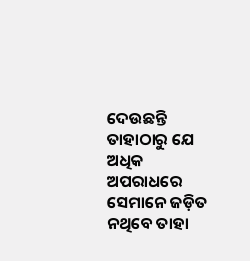ଦେଉଛନ୍ତି ତାହାଠାରୁ ଯେ ଅଧିକ ଅପରାଧରେ ସେମାନେ ଜଡ଼ିତ ନଥିବେ ତାହା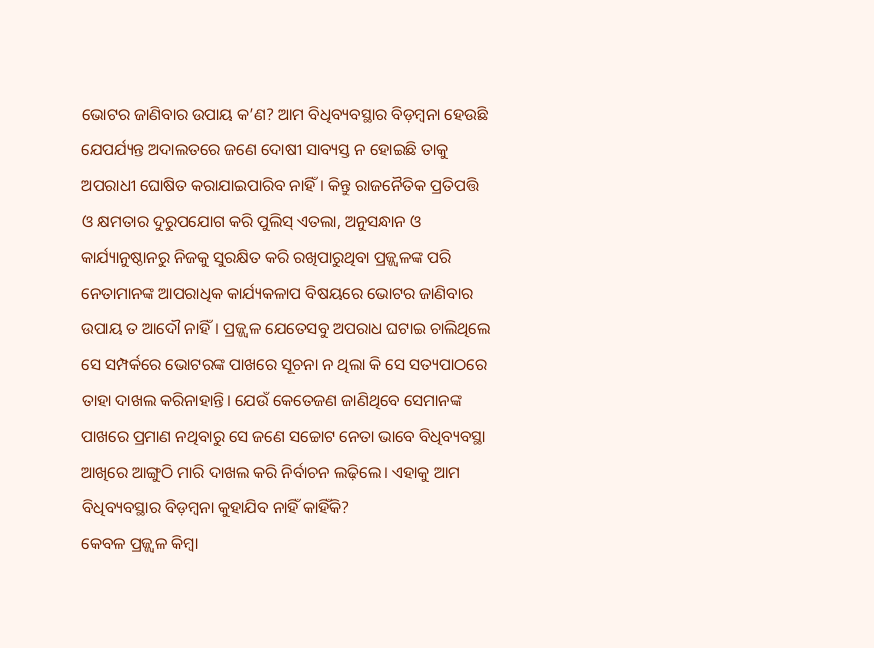ଭୋଟର ଜାଣିବାର ଉପାୟ କ’ଣ? ଆମ ବିଧିବ୍ୟବସ୍ଥାର ବିଡ଼ମ୍ବନା ହେଉଛି ଯେପର୍ଯ୍ୟନ୍ତ ଅଦାଲତରେ ଜଣେ ଦୋଷୀ ସାବ୍ୟସ୍ତ ନ ହୋଇଛି ତାକୁ ଅପରାଧୀ ଘୋଷିତ କରାଯାଇପାରିବ ନାହିଁ। କିନ୍ତୁ ରାଜନୈତିକ ପ୍ରତିପତ୍ତି ଓ କ୍ଷମତାର ଦୁରୁପଯୋଗ କରି ପୁଲିସ୍ ଏତଲା, ଅନୁସନ୍ଧାନ ଓ କାର୍ଯ୍ୟାନୁଷ୍ଠାନରୁ ନିଜକୁ ସୁରକ୍ଷିତ କରି ରଖିପାରୁଥିବା ପ୍ରଜ୍ଜ୍ୱଳଙ୍କ ପରି ନେତାମାନଙ୍କ ଆପରାଧିକ କାର୍ଯ୍ୟକଳାପ ବିଷୟରେ ଭୋଟର ଜାଣିବାର ଉପାୟ ତ ଆଦୌ ନାହିଁ। ପ୍ରଜ୍ଜ୍ୱଳ ଯେତେସବୁ ଅପରାଧ ଘଟାଇ ଚାଲିଥିଲେ ସେ ସମ୍ପର୍କରେ ଭୋଟରଙ୍କ ପାଖରେ ସୂଚନା ନ ଥିଲା କି ସେ ସତ୍ୟପାଠରେ ତାହା ଦାଖଲ କରିନାହାନ୍ତି। ଯେଉଁ କେତେଜଣ ଜାଣିଥିବେ ସେମାନଙ୍କ ପାଖରେ ପ୍ରମାଣ ନଥିବାରୁ ସେ ଜଣେ ସଚ୍ଚୋଟ ନେତା ଭାବେ ବିଧିବ୍ୟବସ୍ଥା ଆଖିରେ ଆଙ୍ଗୁଠି ମାରି ଦାଖଲ କରି ନିର୍ବାଚନ ଲଢ଼ିଲେ। ଏହାକୁ ଆମ ବିଧିବ୍ୟବସ୍ଥାର ବିଡ଼ମ୍ବନା କୁହାଯିବ ନାହିଁ କାହିଁକି?
କେବଳ ପ୍ରଜ୍ଜ୍ୱଳ କିମ୍ବା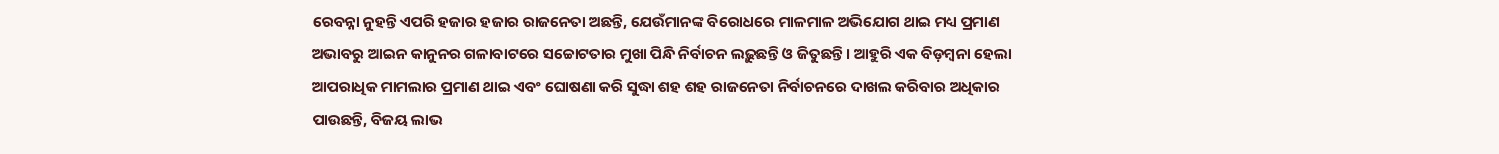ରେବନ୍ନା ନୁହନ୍ତି ଏପରି ହଜାର ହଜାର ରାଜନେତା ଅଛନ୍ତି, ଯେଉଁମାନଙ୍କ ବିରୋଧରେ ମାଳମାଳ ଅଭିଯୋଗ ଥାଇ ମଧ୍ୟ ପ୍ରମାଣ ଅଭାବରୁ ଆଇନ କାନୁନର ଗଳାବାଟରେ ସଚ୍ଚୋଟତାର ମୁଖା ପିନ୍ଧି ନିର୍ବାଚନ ଲଢ଼ୁଛନ୍ତି ଓ ଜିତୁଛନ୍ତି। ଆହୁରି ଏକ ବିଡ଼ମ୍ବନା ହେଲା ଆପରାଧିକ ମାମଲାର ପ୍ରମାଣ ଥାଇ ଏବଂ ଘୋଷଣା କରି ସୁଦ୍ଧା ଶହ ଶହ ରାଜନେତା ନିର୍ବାଚନରେ ଦାଖଲ କରିବାର ଅଧିକାର ପାଉଛନ୍ତି, ବିଜୟ ଲାଭ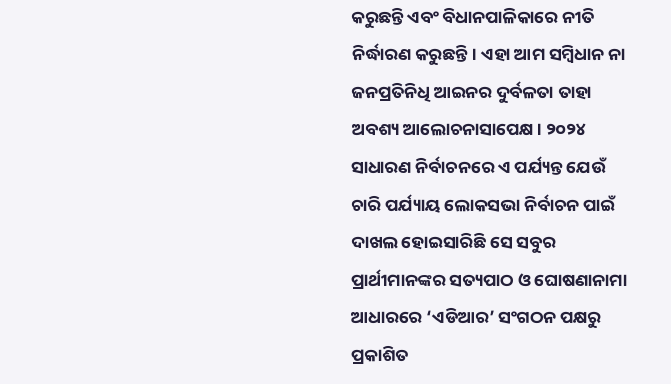କରୁଛନ୍ତି ଏବଂ ବିଧାନପାଳିକାରେ ନୀତି ନିର୍ଦ୍ଧାରଣ କରୁଛନ୍ତି। ଏହା ଆମ ସମ୍ବିଧାନ ନା ଜନପ୍ରତିନିଧି ଆଇନର ଦୁର୍ବଳତା ତାହା ଅବଶ୍ୟ ଆଲୋଚନାସାପେକ୍ଷ। ୨୦୨୪ ସାଧାରଣ ନିର୍ବାଚନରେ ଏ ପର୍ଯ୍ୟନ୍ତ ଯେଉଁ ଚାରି ପର୍ଯ୍ୟାୟ ଲୋକସଭା ନିର୍ବାଚନ ପାଇଁ ଦାଖଲ ହୋଇସାରିଛି ସେ ସବୁର ପ୍ରାର୍ଥୀମାନଙ୍କର ସତ୍ୟପାଠ ଓ ଘୋଷଣାନାମା ଆଧାରରେ ‘ଏଡିଆର’ ସଂଗଠନ ପକ୍ଷରୁ ପ୍ରକାଶିତ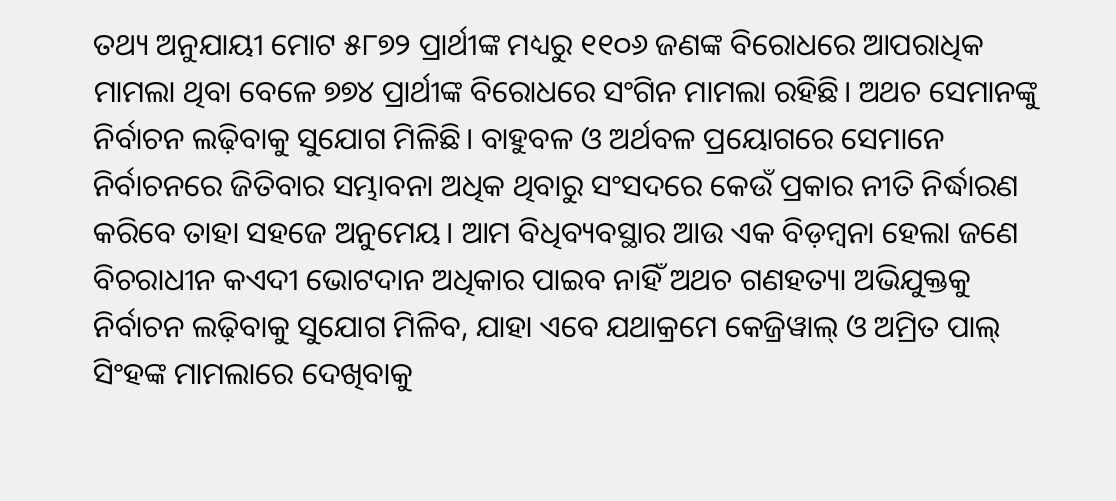ତଥ୍ୟ ଅନୁଯାୟୀ ମୋଟ ୫୮୭୨ ପ୍ରାର୍ଥୀଙ୍କ ମଧ୍ୟରୁ ୧୧୦୬ ଜଣଙ୍କ ବିରୋଧରେ ଆପରାଧିକ ମାମଲା ଥିବା ବେଳେ ୭୭୪ ପ୍ରାର୍ଥୀଙ୍କ ବିରୋଧରେ ସଂଗିନ ମାମଲା ରହିଛି। ଅଥଚ ସେମାନଙ୍କୁ ନିର୍ବାଚନ ଲଢ଼ିବାକୁ ସୁଯୋଗ ମିଳିଛି। ବାହୁବଳ ଓ ଅର୍ଥବଳ ପ୍ରୟୋଗରେ ସେମାନେ ନିର୍ବାଚନରେ ଜିତିବାର ସମ୍ଭାବନା ଅଧିକ ଥିବାରୁ ସଂସଦରେ କେଉଁ ପ୍ରକାର ନୀତି ନିର୍ଦ୍ଧାରଣ କରିବେ ତାହା ସହଜେ ଅନୁମେୟ। ଆମ ବିଧିବ୍ୟବସ୍ଥାର ଆଉ ଏକ ବିଡ଼ମ୍ବନା ହେଲା ଜଣେ ବିଚରାଧୀନ କଏଦୀ ଭୋଟଦାନ ଅଧିକାର ପାଇବ ନାହିଁ ଅଥଚ ଗଣହତ୍ୟା ଅଭିଯୁକ୍ତକୁ ନିର୍ବାଚନ ଲଢ଼ିବାକୁ ସୁଯୋଗ ମିଳିବ, ଯାହା ଏବେ ଯଥାକ୍ରମେ କେଜ୍ରିୱାଲ୍ ଓ ଅମ୍ରିତ ପାଲ୍ ସିଂହଙ୍କ ମାମଲାରେ ଦେଖିବାକୁ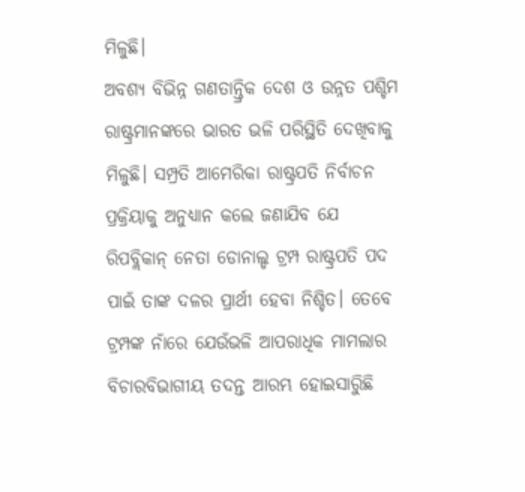ମିଳୁଛି।
ଅବଶ୍ୟ ବିଭିନ୍ନ ଗଣତାନ୍ତ୍ରିକ ଦେଶ ଓ ଉନ୍ନତ ପଶ୍ଚିମ ରାଷ୍ଟ୍ରମାନଙ୍କରେ ଭାରତ ଭଳି ପରିସ୍ଥିତି ଦେଖିବାକୁ ମିଳୁଛି। ସମ୍ପ୍ରତି ଆମେରିକା ରାଷ୍ଟ୍ରପତି ନିର୍ବାଚନ ପ୍ରକ୍ରିୟାକୁ ଅନୁଧ୍ୟାନ କଲେ ଜଣାଯିବ ଯେ ରିପବ୍ଲିକାନ୍ ନେତା ଡୋନାଲ୍ଡ ଟ୍ରମ୍ପ ରାଷ୍ଟ୍ରପତି ପଦ ପାଇଁ ତାଙ୍କ ଦଳର ପ୍ରାର୍ଥୀ ହେବା ନିଶ୍ଚିତ। ତେବେ ଟ୍ରମ୍ପଙ୍କ ନାଁରେ ଯେଉଁଭଳି ଆପରାଧିକ ମାମଲାର ବିଚାରବିଭାଗୀୟ ତଦନ୍ତ ଆରମ୍ଭ ହୋଇସାରୁିଛି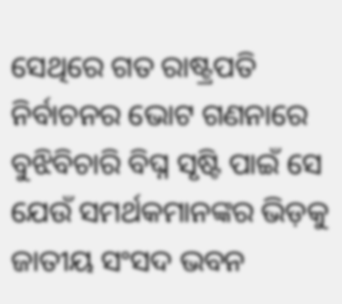ସେଥିରେ ଗତ ରାଷ୍ଟ୍ରପତି ନିର୍ବାଚନର ଭୋଟ ଗଣନାରେ ବୁଝିବିଚାରି ବିଘ୍ନ ସୃଷ୍ଟି ପାଇଁ ସେ ଯେଉଁ ସମର୍ଥକମାନଙ୍କର ଭିଡ଼କୁ ଜାତୀୟ ସଂସଦ ଭବନ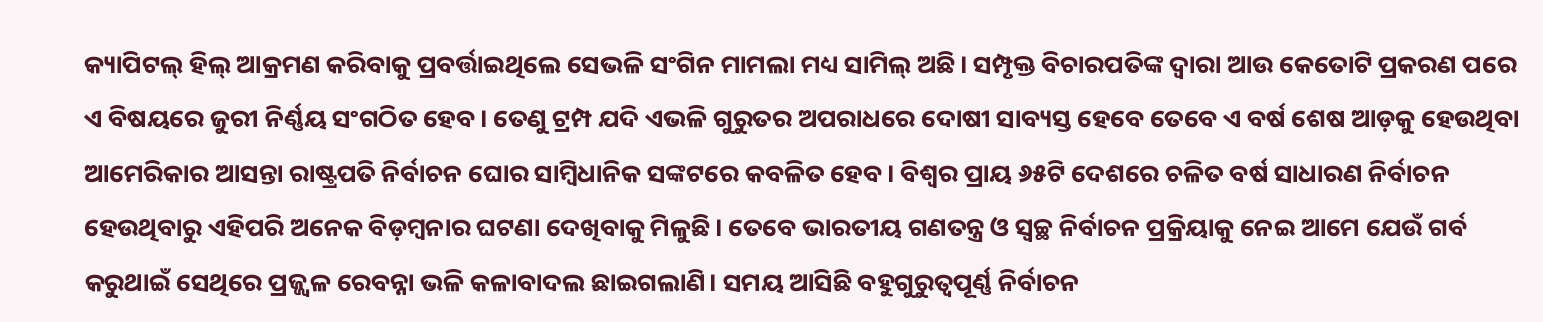କ୍ୟାପିଟଲ୍ ହିଲ୍ ଆକ୍ରମଣ କରିବାକୁ ପ୍ରବର୍ତ୍ତାଇଥିଲେ ସେଭଳି ସଂଗିନ ମାମଲା ମଧ୍ୟ ସାମିଲ୍ ଅଛି। ସମ୍ପୃକ୍ତ ବିଚାରପତିଙ୍କ ଦ୍ୱାରା ଆଉ କେତୋଟି ପ୍ରକରଣ ପରେ ଏ ବିଷୟରେ ଜୁରୀ ନିର୍ଣ୍ଣୟ ସଂଗଠିତ ହେବ। ତେଣୁ ଟ୍ରମ୍ପ ଯଦି ଏଭଳି ଗୁରୁତର ଅପରାଧରେ ଦୋଷୀ ସାବ୍ୟସ୍ତ ହେବେ ତେବେ ଏ ବର୍ଷ ଶେଷ ଆଡ଼କୁ ହେଉଥିବା ଆମେରିକାର ଆସନ୍ତା ରାଷ୍ଟ୍ରପତି ନିର୍ବାଚନ ଘୋର ସାମ୍ବିଧାନିକ ସଙ୍କଟରେ କବଳିତ ହେବ। ବିଶ୍ୱର ପ୍ରାୟ ୬୫ଟି ଦେଶରେ ଚଳିତ ବର୍ଷ ସାଧାରଣ ନିର୍ବାଚନ ହେଉଥିବାରୁ ଏହିପରି ଅନେକ ବିଡ଼ମ୍ବନାର ଘଟଣା ଦେଖିବାକୁ ମିଳୁଛି। ତେବେ ଭାରତୀୟ ଗଣତନ୍ତ୍ର ଓ ସ୍ୱଚ୍ଛ ନିର୍ବାଚନ ପ୍ରକ୍ରିୟାକୁ ନେଇ ଆମେ ଯେଉଁ ଗର୍ବ କରୁଥାଇଁ ସେଥିରେ ପ୍ରଜ୍ଜ୍ୱଳ ରେବନ୍ନା ଭଳି କଳାବାଦଲ ଛାଇଗଲାଣି। ସମୟ ଆସିଛି ବହୁଗୁରୁତ୍ୱପୂର୍ଣ୍ଣ ନିର୍ବାଚନ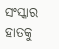ସଂସ୍କାର ହାତକୁ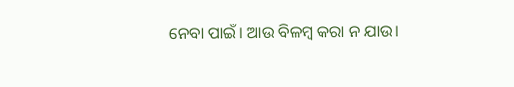ନେବା ପାଇଁ। ଆଉ ବିଳମ୍ବ କରା ନ ଯାଉ।